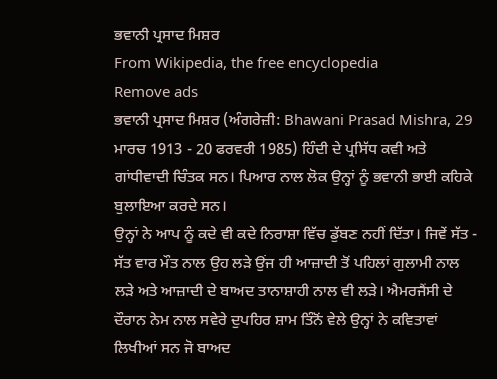ਭਵਾਨੀ ਪ੍ਰਸਾਦ ਮਿਸ਼ਰ
From Wikipedia, the free encyclopedia
Remove ads
ਭਵਾਨੀ ਪ੍ਰਸਾਦ ਮਿਸ਼ਰ (ਅੰਗਰੇਜ਼ੀ: Bhawani Prasad Mishra, 29 ਮਾਰਚ 1913 - 20 ਫਰਵਰੀ 1985) ਹਿੰਦੀ ਦੇ ਪ੍ਰਸਿੱਧ ਕਵੀ ਅਤੇ ਗਾਂਧੀਵਾਦੀ ਚਿੰਤਕ ਸਨ। ਪਿਆਰ ਨਾਲ ਲੋਕ ਉਨ੍ਹਾਂ ਨੂੰ ਭਵਾਨੀ ਭਾਈ ਕਹਿਕੇ ਬੁਲਾਇਆ ਕਰਦੇ ਸਨ।
ਉਨ੍ਹਾਂ ਨੇ ਆਪ ਨੂੰ ਕਦੇ ਵੀ ਕਦੇ ਨਿਰਾਸ਼ਾ ਵਿੱਚ ਡੁੱਬਣ ਨਹੀਂ ਦਿੱਤਾ। ਜਿਵੇਂ ਸੱਤ - ਸੱਤ ਵਾਰ ਮੌਤ ਨਾਲ ਉਹ ਲੜੇ ਉਂਜ ਹੀ ਆਜ਼ਾਦੀ ਤੋਂ ਪਹਿਲਾਂ ਗੁਲਾਮੀ ਨਾਲ ਲੜੇ ਅਤੇ ਆਜ਼ਾਦੀ ਦੇ ਬਾਅਦ ਤਾਨਾਸ਼ਾਹੀ ਨਾਲ ਵੀ ਲੜੇ। ਐਮਰਜੈਂਸੀ ਦੇ ਦੌਰਾਨ ਨੇਮ ਨਾਲ ਸਵੇਰੇ ਦੁਪਹਿਰ ਸ਼ਾਮ ਤਿੰਨੋਂ ਵੇਲੇ ਉਨ੍ਹਾਂ ਨੇ ਕਵਿਤਾਵਾਂ ਲਿਖੀਆਂ ਸਨ ਜੋ ਬਾਅਦ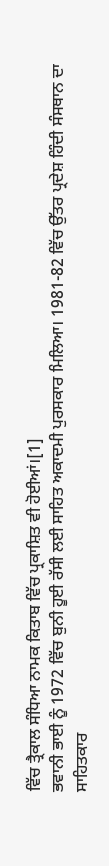ਵਿੱਚ ਤ੍ਰੈਕਾਲ ਸੰਧਿਆ ਨਾਮਕ ਕਿਤਾਬ ਵਿੱਚ ਪ੍ਰਕਾਸ਼ਿਤ ਵੀ ਹੋਈਆਂ।[1]
ਭਵਾਨੀ ਭਾਈ ਨੂੰ 1972 ਵਿੱਚ ਬੁਨੀ ਹੂਈ ਰੱਸੀ ਲਈ ਸਾਹਿਤ ਅਕਾਦਮੀ ਪੁਰਸਕਾਰ ਮਿਲਿਆ। 1981-82 ਵਿੱਚ ਉੱਤਰ ਪ੍ਰਦੇਸ਼ ਹਿੰਦੀ ਸੰਸਥਾਨ ਦਾ ਸਾਹਿਤਕਾਰ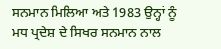ਸਨਮਾਨ ਮਿਲਿਆ ਅਤੇ 1983 ਉਨ੍ਹਾਂ ਨੂੰ ਮਧ ਪ੍ਰਦੇਸ਼ ਦੇ ਸਿਖਰ ਸਨਮਾਨ ਨਾਲ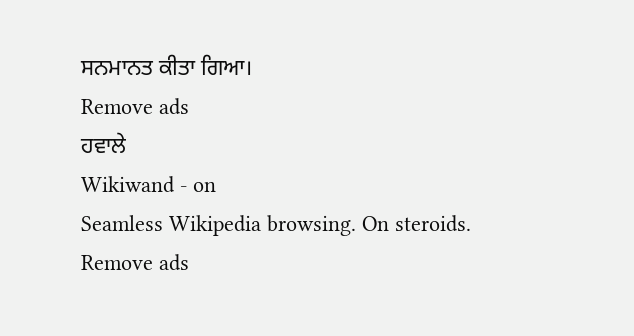ਸਨਮਾਨਤ ਕੀਤਾ ਗਿਆ।
Remove ads
ਹਵਾਲੇ
Wikiwand - on
Seamless Wikipedia browsing. On steroids.
Remove ads